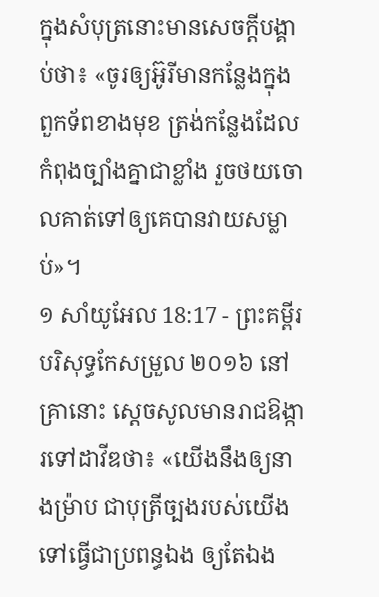ក្នុងសំបុត្រនោះមានសេចក្ដីបង្គាប់ថា៖ «ចូរឲ្យអ៊ូរីមានកន្លែងក្នុងពួកទ័ពខាងមុខ ត្រង់កន្លែងដែលកំពុងច្បាំងគ្នាជាខ្លាំង រួចថយចោលគាត់ទៅឲ្យគេបានវាយសម្លាប់»។
១ សាំយូអែល 18:17 - ព្រះគម្ពីរបរិសុទ្ធកែសម្រួល ២០១៦ នៅគ្រានោះ ស្ដេចសូលមានរាជឱង្ការទៅដាវីឌថា៖ «យើងនឹងឲ្យនាងម៉្រាប ជាបុត្រីច្បងរបស់យើង ទៅធ្វើជាប្រពន្ធឯង ឲ្យតែឯង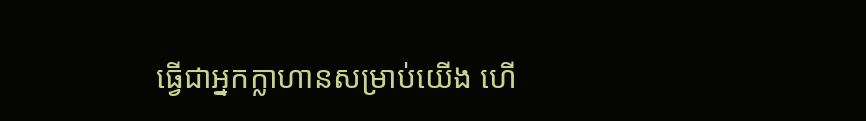ធ្វើជាអ្នកក្លាហានសម្រាប់យើង ហើ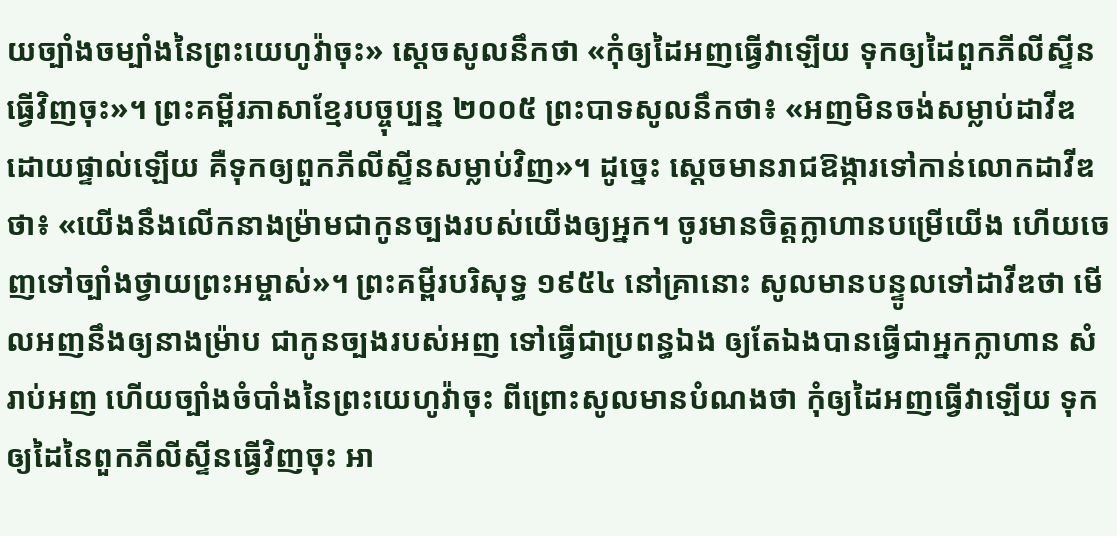យច្បាំងចម្បាំងនៃព្រះយេហូវ៉ាចុះ» ស្ដេចសូលនឹកថា «កុំឲ្យដៃអញធ្វើវាឡើយ ទុកឲ្យដៃពួកភីលីស្ទីនធ្វើវិញចុះ»។ ព្រះគម្ពីរភាសាខ្មែរបច្ចុប្បន្ន ២០០៥ ព្រះបាទសូលនឹកថា៖ «អញមិនចង់សម្លាប់ដាវីឌដោយផ្ទាល់ឡើយ គឺទុកឲ្យពួកភីលីស្ទីនសម្លាប់វិញ»។ ដូច្នេះ ស្ដេចមានរាជឱង្ការទៅកាន់លោកដាវីឌថា៖ «យើងនឹងលើកនាងម៉្រាមជាកូនច្បងរបស់យើងឲ្យអ្នក។ ចូរមានចិត្តក្លាហានបម្រើយើង ហើយចេញទៅច្បាំងថ្វាយព្រះអម្ចាស់»។ ព្រះគម្ពីរបរិសុទ្ធ ១៩៥៤ នៅគ្រានោះ សូលមានបន្ទូលទៅដាវីឌថា មើលអញនឹងឲ្យនាងម៉្រាប ជាកូនច្បងរបស់អញ ទៅធ្វើជាប្រពន្ធឯង ឲ្យតែឯងបានធ្វើជាអ្នកក្លាហាន សំរាប់អញ ហើយច្បាំងចំបាំងនៃព្រះយេហូវ៉ាចុះ ពីព្រោះសូលមានបំណងថា កុំឲ្យដៃអញធ្វើវាឡើយ ទុកឲ្យដៃនៃពួកភីលីស្ទីនធ្វើវិញចុះ អា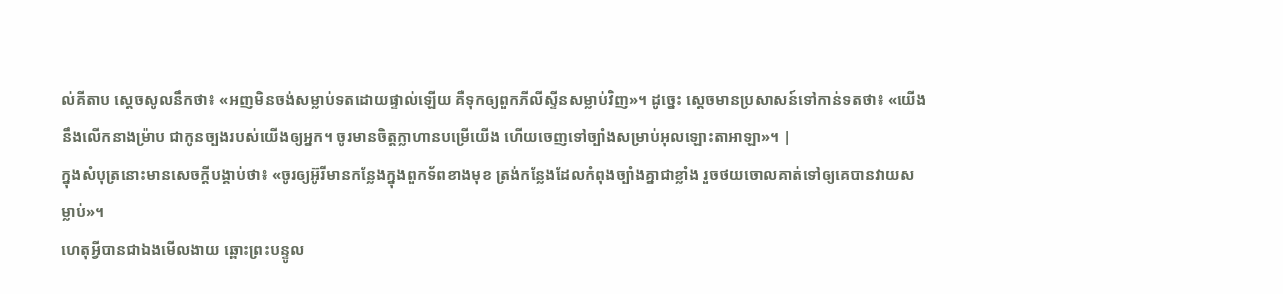ល់គីតាប ស្តេចសូលនឹកថា៖ «អញមិនចង់សម្លាប់ទតដោយផ្ទាល់ឡើយ គឺទុកឲ្យពួកភីលីស្ទីនសម្លាប់វិញ»។ ដូច្នេះ ស្តេចមានប្រសាសន៍ទៅកាន់ទតថា៖ «យើងនឹងលើកនាងម៉្រាប ជាកូនច្បងរបស់យើងឲ្យអ្នក។ ចូរមានចិត្តក្លាហានបម្រើយើង ហើយចេញទៅច្បាំងសម្រាប់អុលឡោះតាអាឡា»។ |
ក្នុងសំបុត្រនោះមានសេចក្ដីបង្គាប់ថា៖ «ចូរឲ្យអ៊ូរីមានកន្លែងក្នុងពួកទ័ពខាងមុខ ត្រង់កន្លែងដែលកំពុងច្បាំងគ្នាជាខ្លាំង រួចថយចោលគាត់ទៅឲ្យគេបានវាយសម្លាប់»។
ហេតុអ្វីបានជាឯងមើលងាយ ឆ្ពោះព្រះបន្ទូល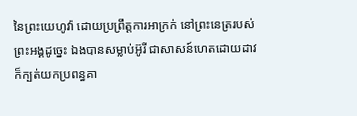នៃព្រះយេហូវ៉ា ដោយប្រព្រឹត្តការអាក្រក់ នៅព្រះនេត្ររបស់ព្រះអង្គដូច្នេះ ឯងបានសម្លាប់អ៊ូរី ជាសាសន៍ហេតដោយដាវ ក៏ក្បត់យកប្រពន្ធគា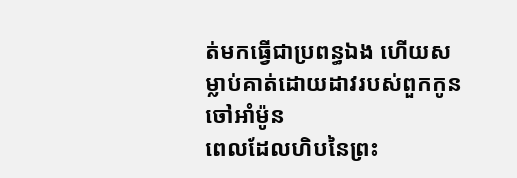ត់មកធ្វើជាប្រពន្ធឯង ហើយសម្លាប់គាត់ដោយដាវរបស់ពួកកូនចៅអាំម៉ូន
ពេលដែលហិបនៃព្រះ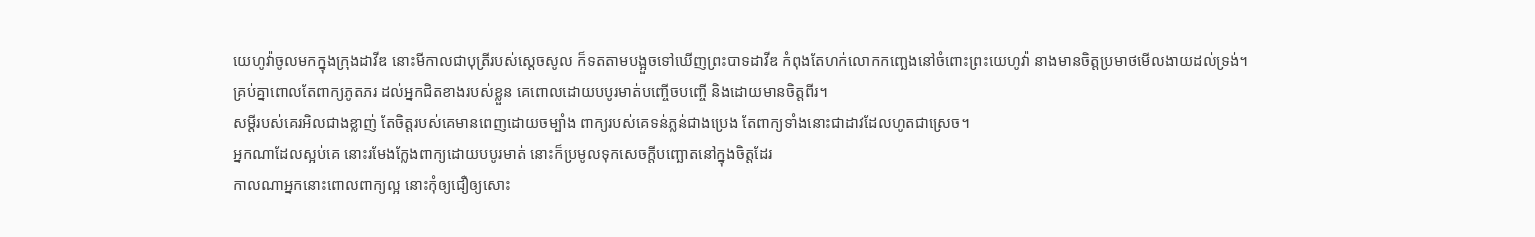យេហូវ៉ាចូលមកក្នុងក្រុងដាវីឌ នោះមីកាលជាបុត្រីរបស់ស្ដេចសូល ក៏ទតតាមបង្អួចទៅឃើញព្រះបាទដាវីឌ កំពុងតែហក់លោកកញ្ឆេងនៅចំពោះព្រះយេហូវ៉ា នាងមានចិត្តប្រមាថមើលងាយដល់ទ្រង់។
គ្រប់គ្នាពោលតែពាក្យភូតភរ ដល់អ្នកជិតខាងរបស់ខ្លួន គេពោលដោយបបូរមាត់បញ្ចើចបញ្ចើ និងដោយមានចិត្តពីរ។
សម្ដីរបស់គេរអិលជាងខ្លាញ់ តែចិត្តរបស់គេមានពេញដោយចម្បាំង ពាក្យរបស់គេទន់ភ្លន់ជាងប្រេង តែពាក្យទាំងនោះជាដាវដែលហូតជាស្រេច។
អ្នកណាដែលស្អប់គេ នោះរមែងក្លែងពាក្យដោយបបូរមាត់ នោះក៏ប្រមូលទុកសេចក្ដីបញ្ឆោតនៅក្នុងចិត្តដែរ
កាលណាអ្នកនោះពោលពាក្យល្អ នោះកុំឲ្យជឿឲ្យសោះ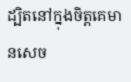ដ្បិតនៅក្នុងចិត្តគេមានសេច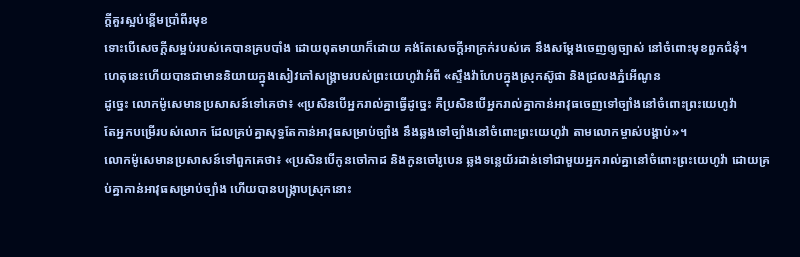ក្ដីគួរស្អប់ខ្ពើមប្រាំពីរមុខ
ទោះបើសេចក្ដីសម្អប់របស់គេបានគ្របបាំង ដោយពុតមាយាក៏ដោយ គង់តែសេចក្ដីអាក្រក់របស់គេ នឹងសម្ដែងចេញឲ្យច្បាស់ នៅចំពោះមុខពួកជំនុំ។
ហេតុនេះហើយបានជាមាននិយាយក្នុងសៀវភៅសង្គ្រាមរបស់ព្រះយេហូវ៉ាអំពី «ស្ទឹងវ៉ាហែបក្នុងស្រុកស៊ូផា និងជ្រលងភ្នំអើណូន
ដូច្នេះ លោកម៉ូសេមានប្រសាសន៍ទៅគេថា៖ «ប្រសិនបើអ្នករាល់គ្នាធ្វើដូច្នេះ គឺប្រសិនបើអ្នករាល់គ្នាកាន់អាវុធចេញទៅច្បាំងនៅចំពោះព្រះយេហូវ៉ា
តែអ្នកបម្រើរបស់លោក ដែលគ្រប់គ្នាសុទ្ធតែកាន់អាវុធសម្រាប់ច្បាំង នឹងឆ្លងទៅច្បាំងនៅចំពោះព្រះយេហូវ៉ា តាមលោកម្ចាស់បង្គាប់»។
លោកម៉ូសេមានប្រសាសន៍ទៅពួកគេថា៖ «ប្រសិនបើកូនចៅកាដ និងកូនចៅរូបេន ឆ្លងទន្លេយ័រដាន់ទៅជាមួយអ្នករាល់គ្នានៅចំពោះព្រះយេហូវ៉ា ដោយគ្រប់គ្នាកាន់អាវុធសម្រាប់ច្បាំង ហើយបានបង្រ្កាបស្រុកនោះ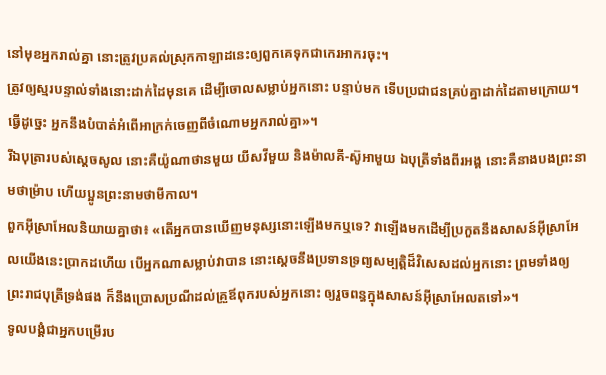នៅមុខអ្នករាល់គ្នា នោះត្រូវប្រគល់ស្រុកកាឡាដនេះឲ្យពួកគេទុកជាកេរអាករចុះ។
ត្រូវឲ្យស្មរបន្ទាល់ទាំងនោះដាក់ដៃមុនគេ ដើម្បីចោលសម្លាប់អ្នកនោះ បន្ទាប់មក ទើបប្រជាជនគ្រប់គ្នាដាក់ដៃតាមក្រោយ។ ធ្វើដូច្នេះ អ្នកនឹងបំបាត់អំពើអាក្រក់ចេញពីចំណោមអ្នករាល់គ្នា»។
រីឯបុត្រារបស់ស្ដេចសូល នោះគឺយ៉ូណាថានមួយ យីសវីមួយ និងម៉ាលគី-ស៊ូអាមួយ ឯបុត្រីទាំងពីរអង្គ នោះគឺនាងបងព្រះនាមថាម៉្រាប ហើយប្អូនព្រះនាមថាមីកាល។
ពួកអ៊ីស្រាអែលនិយាយគ្នាថា៖ «តើអ្នកបានឃើញមនុស្សនោះឡើងមកឬទេ? វាឡើងមកដើម្បីប្រកួតនឹងសាសន៍អ៊ីស្រាអែលយើងនេះប្រាកដហើយ បើអ្នកណាសម្លាប់វាបាន នោះស្តេចនឹងប្រទានទ្រព្យសម្បត្តិដ៏វិសេសដល់អ្នកនោះ ព្រមទាំងឲ្យព្រះរាជបុត្រីទ្រង់ផង ក៏នឹងប្រោសប្រណីដល់គ្រួឪពុករបស់អ្នកនោះ ឲ្យរួចពន្ធក្នុងសាសន៍អ៊ីស្រាអែលតទៅ»។
ទូលបង្គំជាអ្នកបម្រើរប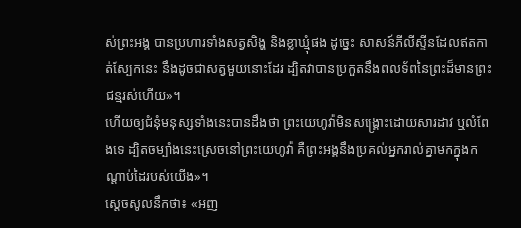ស់ព្រះអង្គ បានប្រហារទាំងសត្វសិង្ហ និងខ្លាឃ្មុំផង ដូច្នេះ សាសន៍ភីលីស្ទីនដែលឥតកាត់ស្បែកនេះ នឹងដូចជាសត្វមួយនោះដែរ ដ្បិតវាបានប្រកួតនឹងពលទ័ពនៃព្រះដ៏មានព្រះជន្មរស់ហើយ»។
ហើយឲ្យជំនុំមនុស្សទាំងនេះបានដឹងថា ព្រះយេហូវ៉ាមិនសង្គ្រោះដោយសារដាវ ឬលំពែងទេ ដ្បិតចម្បាំងនេះស្រេចនៅព្រះយេហូវ៉ា គឺព្រះអង្គនឹងប្រគល់អ្នករាល់គ្នាមកក្នុងកណ្ដាប់ដៃរបស់យើង»។
ស្ដេចសូលនឹកថា៖ «អញ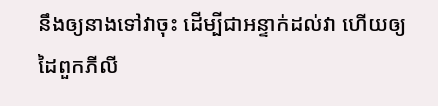នឹងឲ្យនាងទៅវាចុះ ដើម្បីជាអន្ទាក់ដល់វា ហើយឲ្យដៃពួកភីលី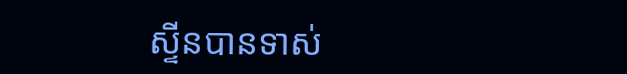ស្ទីនបានទាស់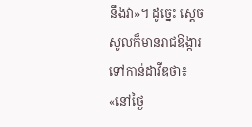នឹងវា»។ ដូច្នេះ ស្ដេចសូលក៏មានរាជឱង្ការទៅកាន់ដាវីឌថា៖ «នៅថ្ងៃ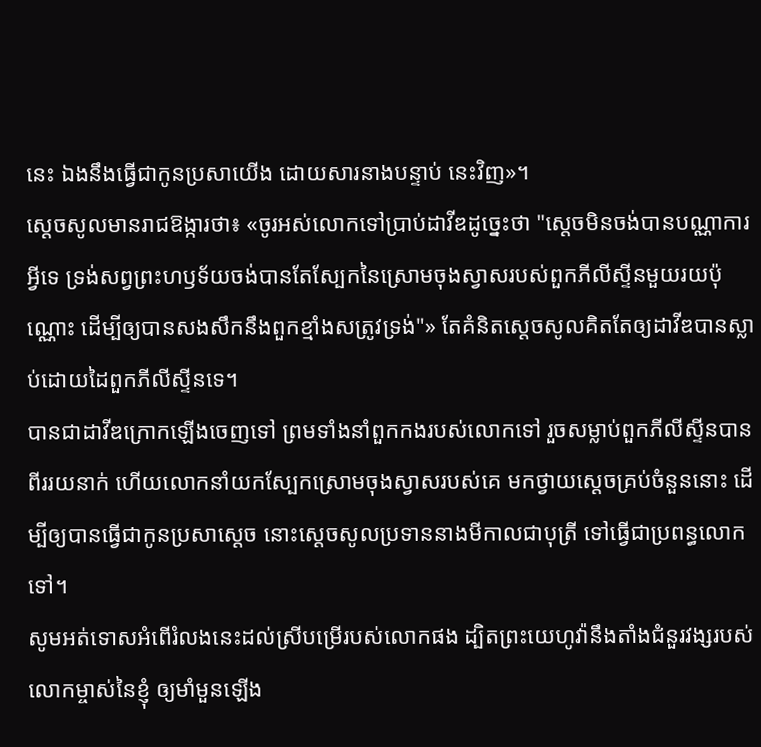នេះ ឯងនឹងធ្វើជាកូនប្រសាយើង ដោយសារនាងបន្ទាប់ នេះវិញ»។
ស្ដេចសូលមានរាជឱង្ការថា៖ «ចូរអស់លោកទៅប្រាប់ដាវីឌដូច្នេះថា "ស្តេចមិនចង់បានបណ្ណាការអ្វីទេ ទ្រង់សព្វព្រះហឫទ័យចង់បានតែស្បែកនៃស្រោមចុងស្វាសរបស់ពួកភីលីស្ទីនមួយរយប៉ុណ្ណោះ ដើម្បីឲ្យបានសងសឹកនឹងពួកខ្មាំងសត្រូវទ្រង់"» តែគំនិតស្ដេចសូលគិតតែឲ្យដាវីឌបានស្លាប់ដោយដៃពួកភីលីស្ទីនទេ។
បានជាដាវីឌក្រោកឡើងចេញទៅ ព្រមទាំងនាំពួកកងរបស់លោកទៅ រួចសម្លាប់ពួកភីលីស្ទីនបានពីររយនាក់ ហើយលោកនាំយកស្បែកស្រោមចុងស្វាសរបស់គេ មកថ្វាយស្តេចគ្រប់ចំនួននោះ ដើម្បីឲ្យបានធ្វើជាកូនប្រសាស្តេច នោះស្ដេចសូលប្រទាននាងមីកាលជាបុត្រី ទៅធ្វើជាប្រពន្ធលោកទៅ។
សូមអត់ទោសអំពើរំលងនេះដល់ស្រីបម្រើរបស់លោកផង ដ្បិតព្រះយេហូវ៉ានឹងតាំងជំនួរវង្សរបស់លោកម្ចាស់នៃខ្ញុំ ឲ្យមាំមួនឡើង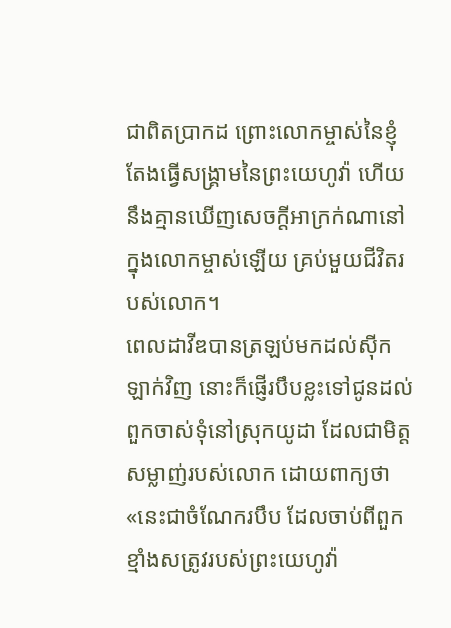ជាពិតប្រាកដ ព្រោះលោកម្ចាស់នៃខ្ញុំតែងធ្វើសង្គ្រាមនៃព្រះយេហូវ៉ា ហើយនឹងគ្មានឃើញសេចក្ដីអាក្រក់ណានៅក្នុងលោកម្ចាស់ឡើយ គ្រប់មួយជីវិតរបស់លោក។
ពេលដាវីឌបានត្រឡប់មកដល់ស៊ីកឡាក់វិញ នោះក៏ផ្ញើរបឹបខ្លះទៅជូនដល់ពួកចាស់ទុំនៅស្រុកយូដា ដែលជាមិត្តសម្លាញ់របស់លោក ដោយពាក្យថា «នេះជាចំណែករបឹប ដែលចាប់ពីពួកខ្មាំងសត្រូវរបស់ព្រះយេហូវ៉ា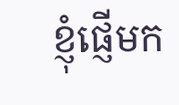ខ្ញុំផ្ញើមក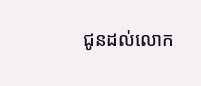ជូនដល់លោក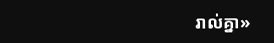រាល់គ្នា»